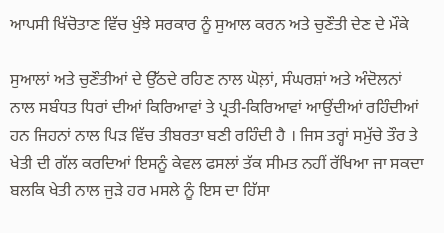ਆਪਸੀ ਖਿੱਚੋਤਾਣ ਵਿੱਚ ਖੁੰਝੇ ਸਰਕਾਰ ਨੂੰ ਸੁਆਲ ਕਰਨ ਅਤੇ ਚੁਣੌਤੀ ਦੇਣ ਦੇ ਮੌਕੇ

ਸੁਆਲਾਂ ਅਤੇ ਚੁਣੌਤੀਆਂ ਦੇ ਉੱਠਦੇ ਰਹਿਣ ਨਾਲ ਘੋਲ਼ਾਂ, ਸੰਘਰਸ਼ਾਂ ਅਤੇ ਅੰਦੋਲਨਾਂ ਨਾਲ ਸਬੰਧਤ ਧਿਰਾਂ ਦੀਆਂ ਕਿਰਿਆਵਾਂ ਤੇ ਪ੍ਰਤੀ-ਕਿਰਿਆਵਾਂ ਆਉਂਦੀਆਂ ਰਹਿੰਦੀਆਂ ਹਨ ਜਿਹਨਾਂ ਨਾਲ ਪਿੜ ਵਿੱਚ ਤੀਬਰਤਾ ਬਣੀ ਰਹਿੰਦੀ ਹੈ । ਜਿਸ ਤਰ੍ਹਾਂ ਸਮੁੱਚੇ ਤੌਰ ਤੇ ਖੇਤੀ ਦੀ ਗੱਲ ਕਰਦਿਆਂ ਇਸਨੂੰ ਕੇਵਲ ਫਸਲਾਂ ਤੱਕ ਸੀਮਤ ਨਹੀਂ ਰੱਖਿਆ ਜਾ ਸਕਦਾ ਬਲਕਿ ਖੇਤੀ ਨਾਲ ਜੁੜੇ ਹਰ ਮਸਲੇ ਨੂੰ ਇਸ ਦਾ ਹਿੱਸਾ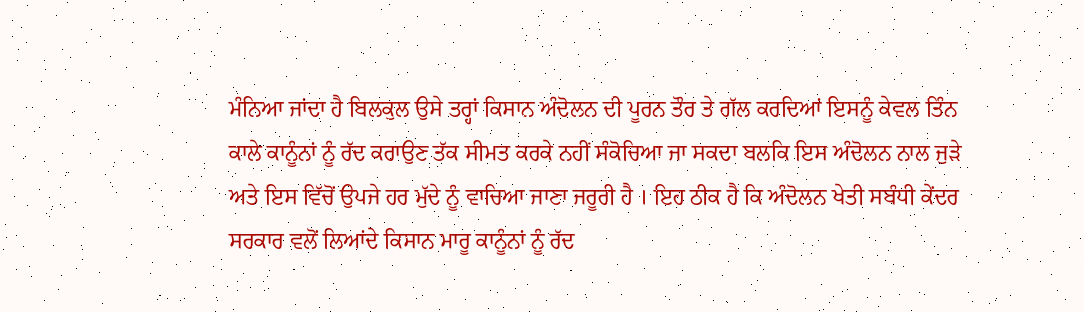ਮੰਨਿਆ ਜਾਂਦਾ ਹੈ ਬਿਲਕੁਲ ਉਸੇ ਤਰ੍ਹਾਂ ਕਿਸਾਨ ਅੰਦੋਲਨ ਦੀ ਪੂਰਨ ਤੌਰ ਤੇ ਗੱਲ ਕਰਦਿਆਂ ਇਸਨੂੰ ਕੇਵਲ ਤਿੰਨ ਕਾਲੇ ਕਾਨੂੰਨਾਂ ਨੂੰ ਰੱਦ ਕਰਾਉਣ ਤੱਕ ਸੀਮਤ ਕਰਕੇ ਨਹੀਂ ਸੰਕੋਚਿਆ ਜਾ ਸਕਦਾ ਬਲਕਿ ਇਸ ਅੰਦੋਲਨ ਨਾਲ ਜੁੜੇ ਅਤੇ ਇਸ ਵਿੱਚੋਂ ਉਪਜੇ ਹਰ ਮੁੱਦੇ ਨੂੰ ਵਾਚਿਆ ਜਾਣਾ ਜਰੂਰੀ ਹੈ । ਇਹ ਠੀਕ ਹੈ ਕਿ ਅੰਦੋਲਨ ਖੇਤੀ ਸਬੰਧੀ ਕੇਂਦਰ ਸਰਕਾਰ ਵਲੋਂ ਲਿਆਂਦੇ ਕਿਸਾਨ ਮਾਰੂ ਕਾਨੂੰਨਾਂ ਨੂੰ ਰੱਦ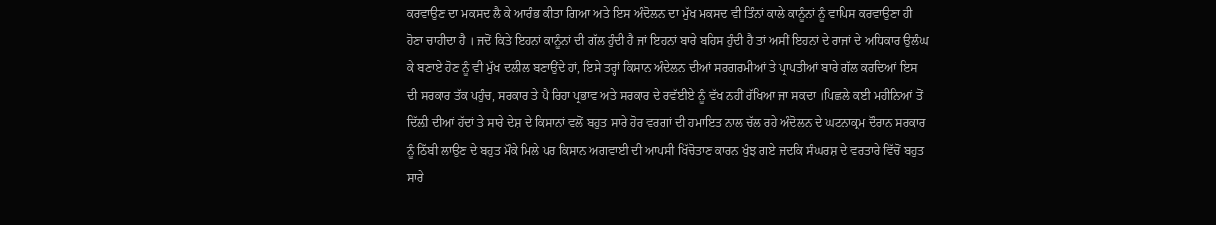ਕਰਵਾਉਣ ਦਾ ਮਕਸਦ ਲੈ ਕੇ ਆਰੰਭ ਕੀਤਾ ਗਿਆ ਅਤੇ ਇਸ ਅੰਦੋਲਨ ਦਾ ਮੁੱਖ ਮਕਸਦ ਵੀ ਤਿੰਨਾਂ ਕਾਲੇ ਕਾਨੂੰਨਾਂ ਨੂੰ ਵਾਪਿਸ ਕਰਵਾਉਣਾ ਹੀ ਹੋਣਾ ਚਾਹੀਦਾ ਹੈ । ਜਦੋਂ ਕਿਤੇ ਇਹਨਾਂ ਕਾਨੂੰਨਾਂ ਦੀ ਗੱਲ ਹੁੰਦੀ ਹੈ ਜਾਂ ਇਹਨਾਂ ਬਾਰੇ ਬਹਿਸ ਹੁੰਦੀ ਹੈ ਤਾਂ ਅਸੀਂ ਇਹਨਾਂ ਦੇ ਰਾਜਾਂ ਦੇ ਅਧਿਕਾਰ ਉਲੰਘ ਕੇ ਬਣਾਏ ਹੋਣ ਨੂੰ ਵੀ ਮੁੱਖ ਦਲੀਲ ਬਣਾਉਂਦੇ ਹਾਂ, ਇਸੇ ਤਰ੍ਹਾਂ ਕਿਸਾਨ ਅੰਦੇਲਨ ਦੀਆਂ ਸਰਗਰਮੀਆਂ ਤੇ ਪ੍ਰਾਪਤੀਆਂ ਬਾਰੇ ਗੱਲ ਕਰਦਿਆਂ ਇਸ ਦੀ ਸਰਕਾਰ ਤੱਕ ਪਹੁੰਚ, ਸਰਕਾਰ ਤੇ ਪੈ ਰਿਹਾ ਪ੍ਰਭਾਵ ਅਤੇ ਸਰਕਾਰ ਦੇ ਰਵੱਈਏ ਨੂੰ ਵੱਖ ਨਹੀਂ ਰੱਖਿਆ ਜਾ ਸਕਦਾ ।ਪਿਛਲੇ ਕਈ ਮਹੀਨਿਆਂ ਤੋਂ ਦਿੱਲ਼ੀ ਦੀਆਂ ਹੱਦਾਂ ਤੇ ਸਾਰੇ ਦੇਸ਼ ਦੇ ਕਿਸਾਨਾਂ ਵਲੋਂ ਬਹੁਤ ਸਾਰੇ ਹੋਰ ਵਰਗਾਂ ਦੀ ਹਮਾਇਤ ਨਾਲ ਚੱਲ ਰਹੇ ਅੰਦੋਲਨ ਦੇ ਘਟਨਾਕ੍ਰਮ ਦੌਰਾਨ ਸਰਕਾਰ ਨੂੰ ਠਿੱਬੀ ਲਾਉਣ ਦੇ ਬਹੁਤ ਮੌਕੇ ਮਿਲੇ ਪਰ ਕਿਸਾਨ ਅਗਵਾਈ ਦੀ ਆਪਸੀ ਖਿੱਚੋਤਾਣ ਕਾਰਨ ਖੁੰਝ ਗਏ ਜਦਕਿ ਸੰਘਰਸ਼ ਦੇ ਵਰਤਾਰੇ ਵਿੱਚੋਂ ਬਹੁਤ ਸਾਰੇ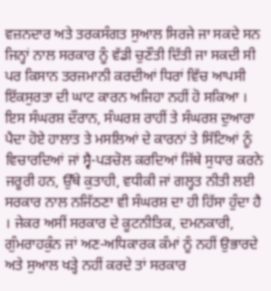ਵਜ਼ਨਦਾਰ ਅਤੇ ਤਰਕਸੰਗਤ ਸੁਆਲ ਸਿਰਜੇ ਜਾ ਸਕਦੇ ਸਨ ਜਿਨ੍ਹਾਂ ਨਾਲ ਸਰਕਾਰ ਨੂੰ ਵੱਡੀ ਚੁਣੌਤੀ ਦਿੱਤੀ ਜਾ ਸਕਦੀ ਸੀ ਪਰ ਕਿਸਾਨ ਤਰਜਮਾਨੀ ਕਰਦੀਆਂ ਧਿਰਾਂ ਵਿੱਚ ਆਪਸੀ ਇੱਕਸੁਰਤਾ ਦੀ ਘਾਟ ਕਾਰਨ ਅਜਿਹਾ ਨਹੀਂ ਹੋ ਸਕਿਆ । ਇਸ ਸੰਘਰਸ਼ ਦੌਰਾਨ, ਸੰਘਰਸ਼ ਰਾਹੀਂ ਤੇ ਸੰਘਰਸ਼ ਦੁਆਰਾ ਪੈਦਾ ਹੋਏ ਹਾਲਾਤ ਤੇ ਮਸਲਿਆਂ ਦੇ ਕਾਰਨਾਂ ਤੇ ਸਿੱਟਿਆਂ ਨੂੰ ਵਿਚਾਰਦਿਆਂ ਜਾਂ ਸ੍ਵੈ-ਪੜਚੋਲ ਕਰਦਿਆਂ ਜਿੱਥੇ ਸੁਧਾਰ ਕਰਨੇ ਜਰੂਰੀ ਹਨ, ਉੱਥੇ ਕੁਤਾਹੀ, ਵਧੀਕੀ ਜਾਂ ਗਲ੍ਹਤ ਨੀਤੀ ਲਈ ਸਰਕਾਰ ਨਾਲ ਨਜਿੱਠਣਾ ਵੀ ਸੰਘਰਸ਼ ਦਾ ਹੀ ਹਿੱਸਾ ਹੁੰਦਾ ਹੈ । ਜੇਕਰ ਅਸੀਂ ਸਰਕਾਰ ਦੇ ਕੂਟਨੀਤਿਕ, ਦਮਨਕਾਰੀ, ਗੁੰਮਰਾਹਕੁੰਨ ਜਾਂ ਅਣ-ਅਧਿਕਾਰਕ ਕੰਮਾਂ ਨੂੰ ਨਹੀਂ ਉਭਾਰਦੇ ਅਤੇ ਸੁਆਲ ਖੜ੍ਹੇ ਨਹੀਂ ਕਰਦੇ ਤਾਂ ਸਰਕਾਰ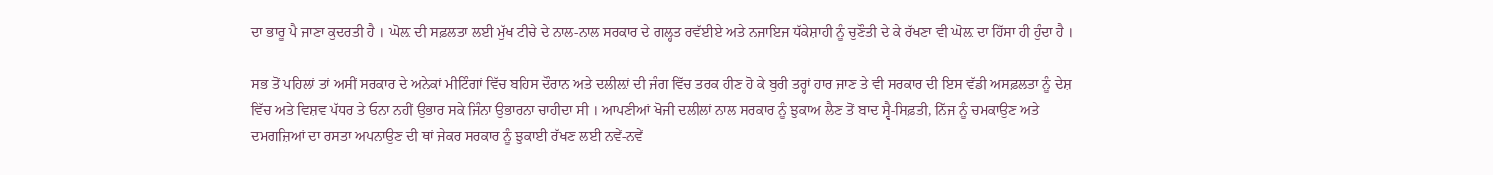ਦਾ ਭਾਰੂ ਪੈ ਜਾਣਾ ਕੁਦਰਤੀ ਹੈ । ਘੋਲ਼ ਦੀ ਸਫ਼ਲਤਾ ਲਈ ਮੁੱਖ ਟੀਚੇ ਦੇ ਨਾਲ-ਨਾਲ ਸਰਕਾਰ ਦੇ ਗਲ੍ਹਤ ਰਵੱਈਏ ਅਤੇ ਨਜਾਇਜ ਧੱਕੇਸ਼ਾਹੀ ਨੂੰ ਚੁਣੌਤੀ ਦੇ ਕੇ ਰੱਖਣਾ ਵੀ ਘੋਲ਼ ਦਾ ਹਿੱਸਾ ਹੀ ਹੁੰਦਾ ਹੈ ।

ਸਭ ਤੋਂ ਪਹਿਲਾਂ ਤਾਂ ਅਸੀਂ ਸਰਕਾਰ ਦੇ ਅਨੇਕਾਂ ਮੀਟਿੰਗਾਂ ਵਿੱਚ ਬਹਿਸ ਦੌਰਾਨ ਅਤੇ ਦਲੀਲ਼ਾਂ ਦੀ ਜੰਗ ਵਿੱਚ ਤਰਕ ਹੀਣ ਹੋ ਕੇ ਬੁਰੀ ਤਰ੍ਹਾਂ ਹਾਰ ਜਾਣ ਤੇ ਵੀ ਸਰਕਾਰ ਦੀ ਇਸ ਵੱਡੀ ਅਸਫ਼ਲਤਾ ਨੂੰ ਦੇਸ਼ ਵਿੱਚ ਅਤੇ ਵਿਸ਼ਵ ਪੱਧਰ ਤੇ ਓਨਾ ਨਹੀਂ ਉਭਾਰ ਸਕੇ ਜਿੰਨਾ ਉਭਾਰਨਾ ਚਾਹੀਦਾ ਸੀ । ਆਪਣੀਆਂ ਖੋਜੀ ਦਲੀਲਾਂ ਨਾਲ ਸਰਕਾਰ ਨੂੰ ਝੁਕਾਅ ਲੈਣ ਤੋਂ ਬਾਦ ਸ੍ਵੈ-ਸਿਫ਼ਤੀ, ਨਿੱਜ ਨੂੰ ਚਮਕਾਉਣ ਅਤੇ ਦਮਗਜ਼ਿਆਂ ਦਾ ਰਸਤਾ ਅਪਨਾਉਣ ਦੀ ਥਾਂ ਜੇਕਰ ਸਰਕਾਰ ਨੂੰ ਝੁਕਾਈ ਰੱਖਣ ਲਈ ਨਵੇਂ-ਨਵੇਂ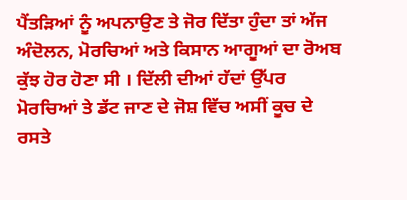ਪੈਂਤੜਿਆਂ ਨੂੰ ਅਪਨਾਉਣ ਤੇ ਜੋਰ ਦਿੱਤਾ ਹੁੰਦਾ ਤਾਂ ਅੱਜ ਅੰਦੋਲਨ, ਮੋਰਚਿਆਂ ਅਤੇ ਕਿਸਾਨ ਆਗੂਆਂ ਦਾ ਰੋਅਬ ਕੁੱਝ ਹੋਰ ਹੋਣਾ ਸੀ । ਦਿੱਲੀ ਦੀਆਂ ਹੱਦਾਂ ਉੱਪਰ ਮੋਰਚਿਆਂ ਤੇ ਡੱਟ ਜਾਣ ਦੇ ਜੋਸ਼ ਵਿੱਚ ਅਸੀਂ ਕੂਚ ਦੇ ਰਸਤੇ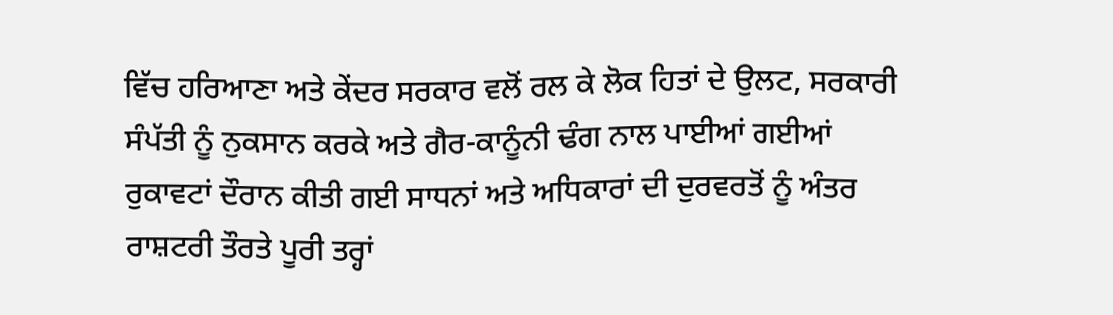ਵਿੱਚ ਹਰਿਆਣਾ ਅਤੇ ਕੇਂਦਰ ਸਰਕਾਰ ਵਲੋਂ ਰਲ ਕੇ ਲੋਕ ਹਿਤਾਂ ਦੇ ਉਲਟ, ਸਰਕਾਰੀ ਸੰਪੱਤੀ ਨੂੰ ਨੁਕਸਾਨ ਕਰਕੇ ਅਤੇ ਗੈਰ-ਕਾਨੂੰਨੀ ਢੰਗ ਨਾਲ ਪਾਈਆਂ ਗਈਆਂ ਰੁਕਾਵਟਾਂ ਦੌਰਾਨ ਕੀਤੀ ਗਈ ਸਾਧਨਾਂ ਅਤੇ ਅਧਿਕਾਰਾਂ ਦੀ ਦੁਰਵਰਤੋਂ ਨੂੰ ਅੰਤਰ ਰਾਸ਼ਟਰੀ ਤੌਰਤੇ ਪੂਰੀ ਤਰ੍ਹਾਂ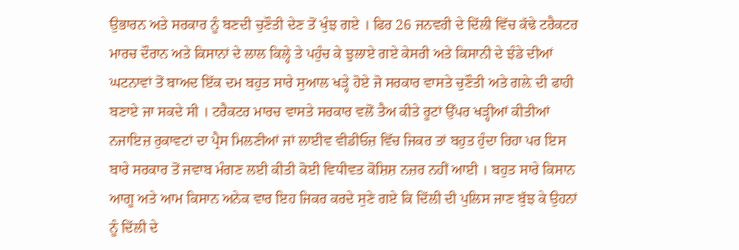ਉਭਾਰਨ ਅਤੇ ਸਰਕਾਰ ਨੂੰ ਬਣਦੀ ਚੁਣੌਤੀ ਦੇਣ ਤੋਂ ਖੁੰਝ ਗਏ । ਫਿਰ 26 ਜਨਵਰੀ ਦੇ ਦਿੱਲੀ ਵਿੱਚ ਕੱਢੇ ਟਰੈਕਟਰ ਮਾਰਚ ਦੌਰਾਨ ਅਤੇ ਕਿਸਾਨਾਂ ਦੇ ਲਾਲ ਕਿਲ੍ਹੇ ਤੇ ਪਹੁੰਚ ਕੇ ਝੁਲਾਏ ਗਏ ਕੇਸਰੀ ਅਤੇ ਕਿਸਾਨੀ ਦੇ ਝੰਡੇ ਦੀਆਂ ਘਟਨਾਵਾਂ ਤੋਂ ਬਾਅਦ ਇੱਕ ਦਮ ਬਹੁਤ ਸਾਰੇ ਸੁਆਲ ਖੜ੍ਹੇ ਹੋਏ ਜੋ ਸਰਕਾਰ ਵਾਸਤੇ ਚੁਣੌਤੀ ਅਤੇ ਗਲ਼ੇ ਦੀ ਫਾਹੀ ਬਣਾਏ ਜਾ ਸਕਦੇ ਸੀ । ਟਰੈਕਟਰ ਮਾਰਚ ਵਾਸਤੇ ਸਰਕਾਰ ਵਲੋਂ ਤੈਅ ਕੀਤੇ ਰੂਟਾਂ ਉੱਪਰ ਖੜ੍ਹੀਆਂ ਕੀਤੀਆਂ ਨਜਾਇਜ਼ ਰੁਕਾਵਟਾਂ ਦਾ ਪ੍ਰੈਸ ਮਿਲਣੀਆਂ ਜਾਂ ਲਾਈਵ ਵੀਡੀਓਜ਼ ਵਿੱਚ ਜਿਕਰ ਤਾਂ ਬਹੁਤ ਹੁੰਦਾ ਰਿਹਾ ਪਰ ਇਸ ਬਾਰੇ ਸਰਕਾਰ ਤੋਂ ਜਵਾਬ ਮੰਗਣ ਲਈ ਕੀਤੀ ਕੋਈ ਵਿਧੀਵਤ ਕੋਸ਼ਿਸ਼ ਨਜ਼ਰ ਨਹੀਂ ਆਈ । ਬਹੁਤ ਸਾਰੇ ਕਿਸਾਨ ਆਗੂ ਅਤੇ ਆਮ ਕਿਸਾਨ ਅਨੇਕ ਵਾਰ ਇਹ ਜਿਕਰ ਕਰਦੇ ਸੁਣੇ ਗਏ ਕਿ ਦਿੱਲੀ ਦੀ ਪੁਲਿਸ ਜਾਣ ਬੁੱਝ ਕੇ ਉਹਨਾਂ ਨੂੰ ਦਿੱਲੀ ਦੇ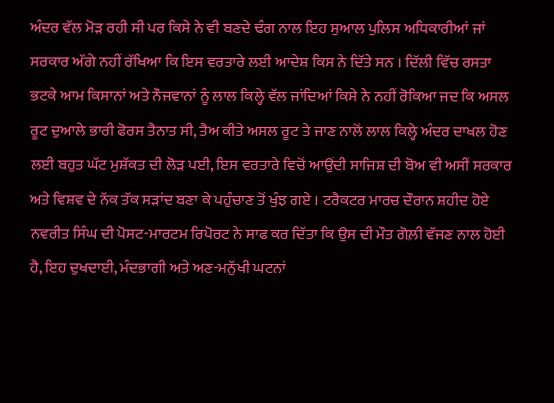ਅੰਦਰ ਵੱਲ ਮੋੜ ਰਹੀ ਸੀ ਪਰ ਕਿਸੇ ਨੇ ਵੀ ਬਣਦੇ ਢੰਗ ਨਾਲ ਇਹ ਸੁਆਲ ਪੁਲਿਸ ਅਧਿਕਾਰੀਆਂ ਜਾਂ ਸਰਕਾਰ ਅੱਗੇ ਨਹੀਂ ਰੱਖਿਆ ਕਿ ਇਸ ਵਰਤਾਰੇ ਲਈ ਆਦੇਸ਼ ਕਿਸ ਨੇ ਦਿੱਤੇ ਸਨ । ਦਿੱਲੀ ਵਿੱਚ ਰਸਤਾ ਭਟਕੇ ਆਮ ਕਿਸਾਨਾਂ ਅਤੇ ਨੌਜਵਾਨਾਂ ਨੂੰ ਲਾਲ ਕਿਲ੍ਹੇ ਵੱਲ ਜਾਂਦਿਆਂ ਕਿਸੇ ਨੇ ਨਹੀਂ ਰੋਕਿਆ ਜਦ ਕਿ ਅਸਲ ਰੂਟ ਦੁਆਲੇ ਭਾਰੀ ਫੋਰਸ ਤੈਨਾਤ ਸੀ, ਤੈਅ ਕੀਤੇ ਅਸਲ ਰੂਟ ਤੇ ਜਾਣ ਨਾਲੋਂ ਲਾਲ ਕਿਲ੍ਹੇ ਅੰਦਰ ਦਾਖਲ ਹੋਣ ਲਈ ਬਹੁਤ ਘੱਟ ਮੁਸ਼ੱਕਤ ਦੀ ਲੋੜ ਪਈ, ਇਸ ਵਰਤਾਰੇ ਵਿਚੋਂ ਆਉਂਦੀ ਸਾਜਿਸ਼ ਦੀ ਬੋਅ ਵੀ ਅਸੀਂ ਸਰਕਾਰ ਅਤੇ ਵਿਸ਼ਵ ਦੇ ਨੱਕ ਤੱਕ ਸੜਾਂਦ ਬਣਾ ਕੇ ਪਹੁੰਚਾਣ ਤੋਂ ਖੁੰਝ ਗਏ । ਟਰੈਕਟਰ ਮਾਰਚ ਦੌਰਾਨ ਸ਼ਹੀਦ ਹੋਏ ਨਵਰੀਤ ਸਿੰਘ ਦੀ ਪੋਸਟ-ਮਾਰਟਮ ਰਿਪੋਰਟ ਨੇ ਸਾਫ ਕਰ ਦਿੱਤਾ ਕਿ ਉਸ ਦੀ ਮੌਤ ਗੋਲ਼ੀ ਵੱਜਣ ਨਾਲ ਹੋਈ ਹੈ, ਇਹ ਦੁਖਦਾਈ, ਮੰਦਭਾਗੀ ਅਤੇ ਅਣ-ਮਨੁੱਖੀ ਘਟਨਾਂ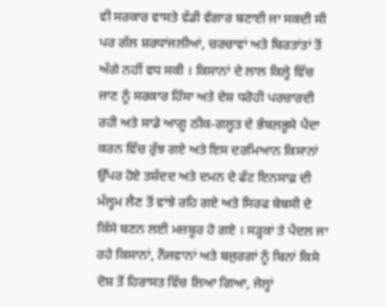ਵੀ ਸਰਕਾਰ ਵਾਸਤੇ ਵੱਡੀ ਵੰਗਾਰ ਬਣਾਈ ਜਾ ਸਕਦੀ ਸੀ ਪਰ ਗੱਲ ਸ਼ਰਧਾਂਜਲੀਆਂ, ਚਰਚਾਵਾਂ ਅਤੇ ਬਿਰਤਾਂਤਾਂ ਤੋਂ ਅੱਗੇ ਨਹੀਂ ਵਧ ਸਕੀ । ਕਿਸਾਨਾਂ ਦੇ ਲਾਲ ਕਿਲ੍ਹੇ ਵਿੱਚ ਜਾਣ ਨੂੰ ਸਰਕਾਰ ਹਿੰਸਾ ਅਤੇ ਦੇਸ਼ ਧਰੋਹੀ ਪਰਚਾਰਦੀ ਰਹੀ ਅਤੇ ਸਾਡੇ ਆਗੂ ਠੀਕ-ਗਲ੍ਹਤ ਦੇ ਭੰਬਲ਼ਭੂਸੇ ਪੈਦਾ ਕਰਨ ਵਿੱਚ ਰੁੱਝ ਗਏ ਅਤੇ ਇਸ ਦਰਮਿਆਨ ਕਿਸਾਨਾਂ ਉੱਪਰ ਹੋਏ ਤਸ਼ੱਦਦ ਅਤੇ ਦਮਨ ਦੇ ਫੱਟ ਇਨਸਾਫ਼ ਦੀ ਮੱਲ੍ਹਮ ਲੈਣ ਤੋਂ ਵਾਂਝੇ ਰਹਿ ਗਏ ਅਤੇ ਸਿਰਫ ਬੇਬਸੀ ਦੇ ਕਿੱਸੇ ਬਣਨ ਲਈ ਮਜ਼ਬੂਰ ਹੋ ਗਏ । ਸੜ੍ਹਕਾਂ ਤੇ ਪੈਦਲ ਜਾ ਰਹੇ ਕਿਸਾਨਾਂ, ਨੌਜਵਾਨਾਂ ਅਤੇ ਬਜੁਰਗਾਂ ਨੂੰ ਬਿਨਾਂ ਕਿਸੇ ਦੋਸ਼ ਤੋਂ ਹਿਰਾਸਤ ਵਿੱਚ ਲਿਆ ਗਿਆ, ਜੇਲ੍ਹਾਂ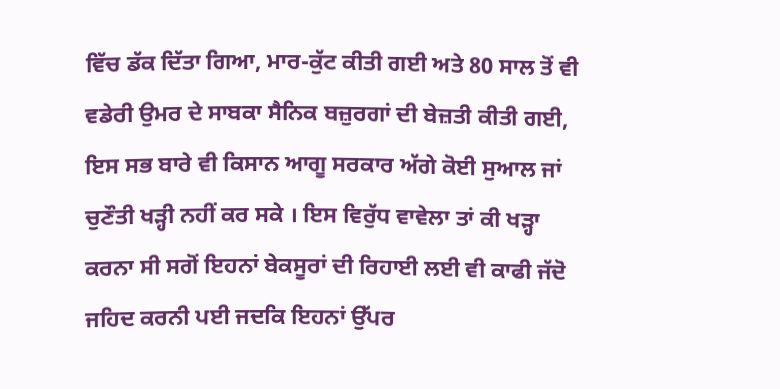ਵਿੱਚ ਡੱਕ ਦਿੱਤਾ ਗਿਆ, ਮਾਰ-ਕੁੱਟ ਕੀਤੀ ਗਈ ਅਤੇ 80 ਸਾਲ ਤੋਂ ਵੀ ਵਡੇਰੀ ਉਮਰ ਦੇ ਸਾਬਕਾ ਸੈਨਿਕ ਬਜ਼ੁਰਗਾਂ ਦੀ ਬੇਜ਼ਤੀ ਕੀਤੀ ਗਈ, ਇਸ ਸਭ ਬਾਰੇ ਵੀ ਕਿਸਾਨ ਆਗੂ ਸਰਕਾਰ ਅੱਗੇ ਕੋਈ ਸੁਆਲ ਜਾਂ ਚੁਣੌਤੀ ਖੜ੍ਹੀ ਨਹੀਂ ਕਰ ਸਕੇ । ਇਸ ਵਿਰੁੱਧ ਵਾਵੇਲਾ ਤਾਂ ਕੀ ਖੜ੍ਹਾ ਕਰਨਾ ਸੀ ਸਗੋਂ ਇਹਨਾਂ ਬੇਕਸੂਰਾਂ ਦੀ ਰਿਹਾਈ ਲਈ ਵੀ ਕਾਫੀ ਜੱਦੋ ਜਹਿਦ ਕਰਨੀ ਪਈ ਜਦਕਿ ਇਹਨਾਂ ਉੱਪਰ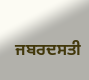ਜਬਰਦਸਤੀ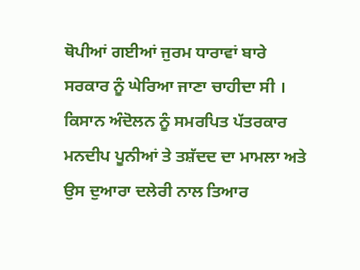ਥੋਪੀਆਂ ਗਈਆਂ ਜੁਰਮ ਧਾਰਾਵਾਂ ਬਾਰੇ ਸਰਕਾਰ ਨੂੰ ਘੇਰਿਆ ਜਾਣਾ ਚਾਹੀਦਾ ਸੀ । ਕਿਸਾਨ ਅੰਦੋਲਨ ਨੂੰ ਸਮਰਪਿਤ ਪੱਤਰਕਾਰ ਮਨਦੀਪ ਪੂਨੀਆਂ ਤੇ ਤਸ਼ੱਦਦ ਦਾ ਮਾਮਲਾ ਅਤੇ ਉਸ ਦੁਆਰਾ ਦਲੇਰੀ ਨਾਲ ਤਿਆਰ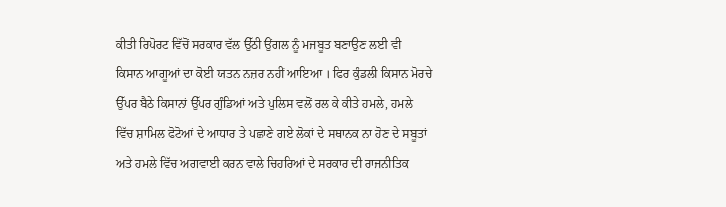ਕੀਤੀ ਰਿਪੋਰਟ ਵਿੱਚੋਂ ਸਰਕਾਰ ਵੱਲ ਉੱਠੀ ਉਂਗਲ ਨੂੰ ਮਜਬੂਤ ਬਣਾਉਣ ਲਈ ਵੀ ਕਿਸਾਨ ਆਗੂਆਂ ਦਾ ਕੋਈ ਯਤਨ ਨਜ਼ਰ ਨਹੀਂ ਆਇਆ । ਫਿਰ ਕੁੰਡਲੀ ਕਿਸਾਨ ਮੋਰਚੇ ਉੱਪਰ ਬੈਠੇ ਕਿਸਾਨਾਂ ਉੱਪਰ ਗੁੰਡਿਆਂ ਅਤੇ ਪੁਲਿਸ ਵਲੋਂ ਰਲ ਕੇ ਕੀਤੇ ਹਮਲੇ, ਹਮਲੇ ਵਿੱਚ ਸ਼ਾਮਿਲ ਫੋਟੋਆਂ ਦੇ ਆਧਾਰ ਤੇ ਪਛਾਣੇ ਗਏ ਲੋਕਾਂ ਦੇ ਸਥਾਨਕ ਨਾ ਹੋਣ ਦੇ ਸਬੂਤਾਂ ਅਤੇ ਹਮਲੇ ਵਿੱਚ ਅਗਵਾਈ ਕਰਨ ਵਾਲੇ ਚਿਹਰਿਆਂ ਦੇ ਸਰਕਾਰ ਦੀ ਰਾਜਨੀਤਿਕ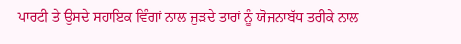ਪਾਰਟੀ ਤੇ ਉਸਦੇ ਸਹਾਇਕ ਵਿੰਗਾਂ ਨਾਲ ਜੁੜਦੇ ਤਾਰਾਂ ਨੂੰ ਯੋਜਨਾਬੱਧ ਤਰੀਕੇ ਨਾਲ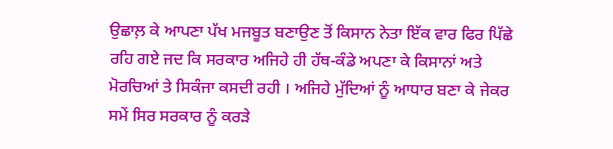ਉਛਾਲ਼ ਕੇ ਆਪਣਾ ਪੱਖ ਮਜਬੂਤ ਬਣਾਉਣ ਤੋਂ ਕਿਸਾਨ ਨੇਤਾ ਇੱਕ ਵਾਰ ਫਿਰ ਪਿੱਛੇ ਰਹਿ ਗਏ ਜਦ ਕਿ ਸਰਕਾਰ ਅਜਿਹੇ ਹੀ ਹੱਥ-ਕੰਡੇ ਅਪਣਾ ਕੇ ਕਿਸਾਨਾਂ ਅਤੇ ਮੋਰਚਿਆਂ ਤੇ ਸਿਕੰਜਾ ਕਸਦੀ ਰਹੀ । ਅਜਿਹੇ ਮੁੱਦਿਆਂ ਨੂੰ ਆਧਾਰ ਬਣਾ ਕੇ ਜੇਕਰ ਸਮੇਂ ਸਿਰ ਸਰਕਾਰ ਨੂੰ ਕਰੜੇ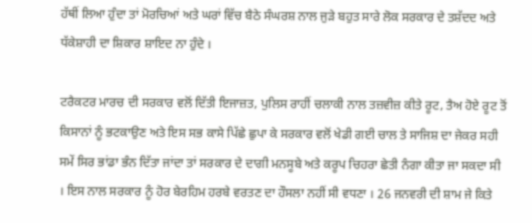ਹੱਥੀਂ ਲਿਆ ਹੁੰਦਾ ਤਾਂ ਮੋਰਚਿਆਂ ਅਤੇ ਘਰਾਂ ਵਿੱਚ ਬੈਠੇ ਸੰਘਰਸ਼ ਨਾਲ ਜੁੜੇ ਬਹੁਤ ਸਾਰੇ ਲੋਕ ਸਰਕਾਰ ਦੇ ਤਸ਼ੱਦਦ ਅਤੇ ਧੱਕੇਸ਼ਾਹੀ ਦਾ ਸ਼ਿਕਾਰ ਸ਼ਾਇਦ ਨਾ ਹੁੰਦੇ ।

ਟਰੈਕਟਰ ਮਾਰਚ ਦੀ ਸਰਕਾਰ ਵਲੋਂ ਦਿੱਤੀ ਇਜਾਜ਼ਤ, ਪੁਲਿਸ ਰਾਹੀਂ ਚਲਾਕੀ ਨਾਲ ਤਜ਼ਵੀਜ਼ ਕੀਤੇ ਰੂਟ, ਤੈਅ ਹੋਏ ਰੂਟ ਤੋਂ ਕਿਸਾਨਾਂ ਨੂੰ ਭਟਕਾਉਣ ਅਤੇ ਇਸ ਸਭ ਕਾਸੇ ਪਿੱਛੇ ਛੁਪਾ ਕੇ ਸਰਕਾਰ ਵਲੋਂ ਖੇਡੀ ਗਈ ਚਾਲ ਤੇ ਸਾਜਿਸ਼ ਦਾ ਜੇਕਰ ਸਹੀ ਸਮੇਂ ਸਿਰ ਭਾਂਡਾ ਭੰਨ ਦਿੱਤਾ ਜਾਂਦਾ ਤਾਂ ਸਰਕਾਰ ਦੇ ਦਾਗੀ ਮਨਸੂਬੇ ਅਤੇ ਕਰੂਪ ਚਿਹਰਾ ਛੇਤੀ ਨੰਗਾ ਕੀਤਾ ਜਾ ਸਕਦਾ ਸੀ । ਇਸ ਨਾਲ ਸਰਕਾਰ ਨੂੰ ਹੋਰ ਬੇਰਹਿਮ ਹਰਬੇ ਵਰਤਣ ਦਾ ਹੌਸਲਾ ਨਹੀਂ ਸੀ ਵਧਣਾ । 26 ਜਨਵਰੀ ਦੀ ਸ਼ਾਮ ਜੇ ਕਿਤੇ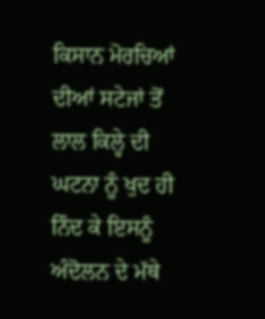ਕਿਸਾਨ ਮੋਰਚਿਆਂ ਦੀਆਂ ਸਟੇਜਾਂ ਤੋਂ ਲਾਲ ਕਿਲ੍ਹੇ ਦੀ ਘਟਨਾ ਨੂੰ ਖੁਦ ਹੀ ਨਿੰਦ ਕੇ ਇਸਨੂੰ ਅੰਦੋਲਨ ਦੇ ਮੱਥੇ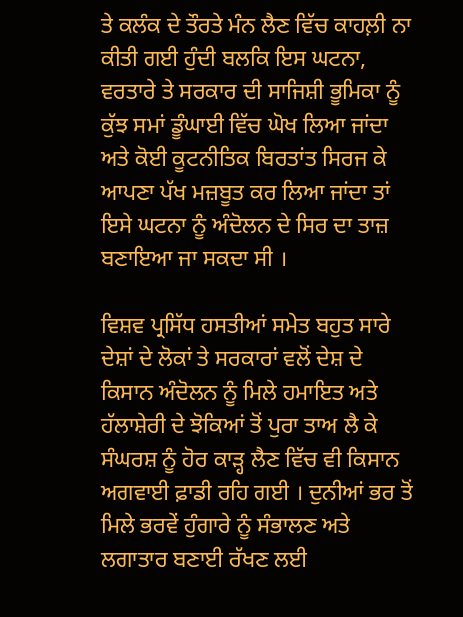ਤੇ ਕਲੰਕ ਦੇ ਤੌਰਤੇ ਮੰਨ ਲੈਣ ਵਿੱਚ ਕਾਹਲ਼ੀ ਨਾ ਕੀਤੀ ਗਈ ਹੁੰਦੀ ਬਲਕਿ ਇਸ ਘਟਨਾ, ਵਰਤਾਰੇ ਤੇ ਸਰਕਾਰ ਦੀ ਸਾਜਿਸ਼ੀ ਭੂਮਿਕਾ ਨੂੰ ਕੁੱਝ ਸਮਾਂ ਡੂੰਘਾਈ ਵਿੱਚ ਘੋਖ ਲਿਆ ਜਾਂਦਾ ਅਤੇ ਕੋਈ ਕੂਟਨੀਤਿਕ ਬਿਰਤਾਂਤ ਸਿਰਜ ਕੇ ਆਪਣਾ ਪੱਖ ਮਜ਼ਬੂਤ ਕਰ ਲਿਆ ਜਾਂਦਾ ਤਾਂ ਇਸੇ ਘਟਨਾ ਨੂੰ ਅੰਦੋਲਨ ਦੇ ਸਿਰ ਦਾ ਤਾਜ਼ ਬਣਾਇਆ ਜਾ ਸਕਦਾ ਸੀ ।

ਵਿਸ਼ਵ ਪ੍ਰਸਿੱਧ ਹਸਤੀਆਂ ਸਮੇਤ ਬਹੁਤ ਸਾਰੇ ਦੇਸ਼ਾਂ ਦੇ ਲੋਕਾਂ ਤੇ ਸਰਕਾਰਾਂ ਵਲੋਂ ਦੇਸ਼ ਦੇ ਕਿਸਾਨ ਅੰਦੋਲਨ ਨੂੰ ਮਿਲੇ ਹਮਾਇਤ ਅਤੇ ਹੱਲਾਸ਼ੇਰੀ ਦੇ ਝੋਕਿਆਂ ਤੋਂ ਪੁਰਾ ਤਾਅ ਲੈ ਕੇ ਸੰਘਰਸ਼ ਨੂੰ ਹੋਰ ਕਾੜ੍ਹ ਲੈਣ ਵਿੱਚ ਵੀ ਕਿਸਾਨ ਅਗਵਾਈ ਫ਼ਾਡੀ ਰਹਿ ਗਈ । ਦੁਨੀਆਂ ਭਰ ਤੋਂ ਮਿਲੇ ਭਰਵੇਂ ਹੁੰਗਾਰੇ ਨੂੰ ਸੰਭਾਲਣ ਅਤੇ ਲਗਾਤਾਰ ਬਣਾਈ ਰੱਖਣ ਲਈ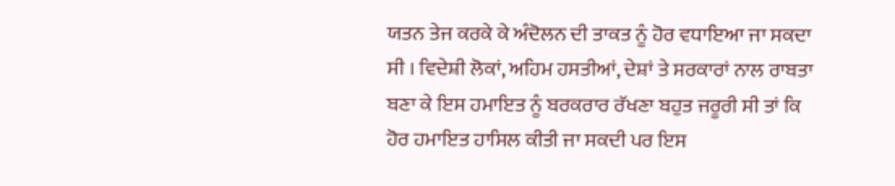ਯਤਨ ਤੇਜ ਕਰਕੇ ਕੇ ਅੰਦੋਲਨ ਦੀ ਤਾਕਤ ਨੂੰ ਹੋਰ ਵਧਾਇਆ ਜਾ ਸਕਦਾ ਸੀ । ਵਿਦੇਸ਼ੀ ਲੋਕਾਂ, ਅਹਿਮ ਹਸਤੀਆਂ, ਦੇਸ਼ਾਂ ਤੇ ਸਰਕਾਰਾਂ ਨਾਲ ਰਾਬਤਾ ਬਣਾ ਕੇ ਇਸ ਹਮਾਇਤ ਨੂੰ ਬਰਕਰਾਰ ਰੱਖਣਾ ਬਹੁਤ ਜਰੂਰੀ ਸੀ ਤਾਂ ਕਿ ਹੋਰ ਹਮਾਇਤ ਹਾਸਿਲ ਕੀਤੀ ਜਾ ਸਕਦੀ ਪਰ ਇਸ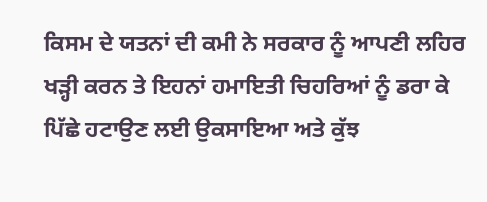ਕਿਸਮ ਦੇ ਯਤਨਾਂ ਦੀ ਕਮੀ ਨੇ ਸਰਕਾਰ ਨੂੰ ਆਪਣੀ ਲਹਿਰ ਖੜ੍ਹੀ ਕਰਨ ਤੇ ਇਹਨਾਂ ਹਮਾਇਤੀ ਚਿਹਰਿਆਂ ਨੂੰ ਡਰਾ ਕੇ ਪਿੱਛੇ ਹਟਾਉਣ ਲਈ ਉਕਸਾਇਆ ਅਤੇ ਕੁੱਝ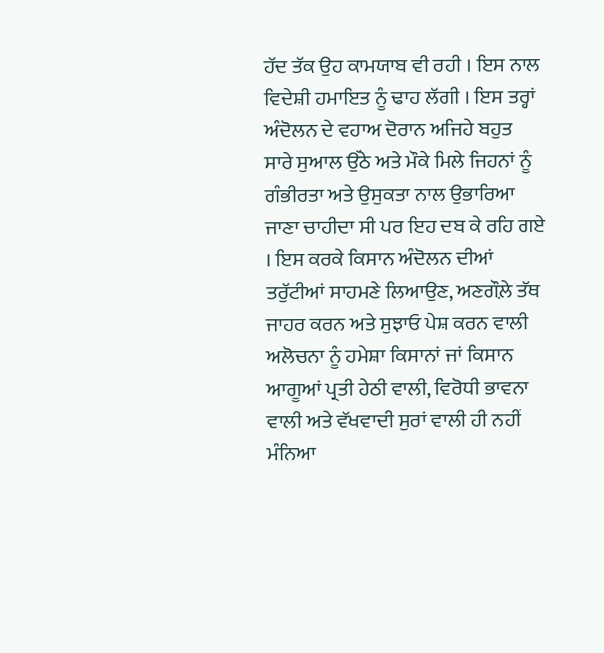ਹੱਦ ਤੱਕ ਉਹ ਕਾਮਯਾਬ ਵੀ ਰਹੀ । ਇਸ ਨਾਲ ਵਿਦੇਸ਼ੀ ਹਮਾਇਤ ਨੂੰ ਢਾਹ ਲੱਗੀ । ਇਸ ਤਰ੍ਹਾਂ ਅੰਦੋਲਨ ਦੇ ਵਹਾਅ ਦੋਰਾਨ ਅਜਿਹੇ ਬਹੁਤ ਸਾਰੇ ਸੁਆਲ ਉੱਠੇ ਅਤੇ ਮੌਕੇ ਮਿਲੇ ਜਿਹਨਾਂ ਨੂੰ ਗੰਭੀਰਤਾ ਅਤੇ ਉਸੁਕਤਾ ਨਾਲ ਉਭਾਰਿਆ ਜਾਣਾ ਚਾਹੀਦਾ ਸੀ ਪਰ ਇਹ ਦਬ ਕੇ ਰਹਿ ਗਏ । ਇਸ ਕਰਕੇ ਕਿਸਾਨ ਅੰਦੋਲਨ ਦੀਆਂ ਤਰੁੱਟੀਆਂ ਸਾਹਮਣੇ ਲਿਆਉਣ, ਅਣਗੌਲ਼ੇ ਤੱਥ ਜਾਹਰ ਕਰਨ ਅਤੇ ਸੁਝਾਓ ਪੇਸ਼ ਕਰਨ ਵਾਲੀ ਅਲੋਚਨਾ ਨੂੰ ਹਮੇਸ਼ਾ ਕਿਸਾਨਾਂ ਜਾਂ ਕਿਸਾਨ ਆਗੂਆਂ ਪ੍ਰਤੀ ਹੇਠੀ ਵਾਲੀ, ਵਿਰੋਧੀ ਭਾਵਨਾ ਵਾਲੀ ਅਤੇ ਵੱਖਵਾਦੀ ਸੁਰਾਂ ਵਾਲੀ ਹੀ ਨਹੀਂ ਮੰਨਿਆ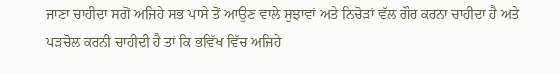ਜਾਣਾ ਚਾਹੀਦਾ ਸਗੋਂ ਅਜਿਹੇ ਸਭ ਪਾਸੇ ਤੋਂ ਆਉਣ ਵਾਲੇ ਸੁਝਾਵਾਂ ਅਤੇ ਨਿਚੋੜਾਂ ਵੱਲ ਗੌਰ ਕਰਨਾ ਚਾਹੀਦਾ ਹੈ ਅਤੇ ਪੜਚੋਲ ਕਰਨੀ ਚਾਹੀਦੀ ਹੈ ਤਾਂ ਕਿ ਭਵਿੱਖ ਵਿੱਚ ਅਜਿਹੇ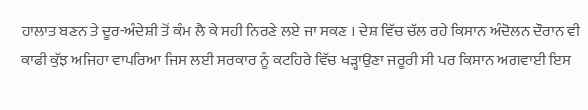ਹਾਲਾਤ ਬਣਨ ਤੇ ਦੂਰ-ਅੰਦੇਸ਼ੀ ਤੋਂ ਕੰਮ ਲੈ ਕੇ ਸਹੀ ਨਿਰਣੇ ਲਏ ਜਾ ਸਕਣ । ਦੇਸ਼ ਵਿੱਚ ਚੱਲ ਰਹੇ ਕਿਸਾਨ ਅੰਦੋਲਨ ਦੌਰਾਨ ਵੀ ਕਾਫੀ ਕੁੱਝ ਅਜਿਹਾ ਵਾਪਰਿਆ ਜਿਸ ਲਈ ਸਰਕਾਰ ਨੂੰ ਕਟਹਿਰੇ ਵਿੱਚ ਖੜ੍ਹਾਉਣਾ ਜਰੂਰੀ ਸੀ ਪਰ ਕਿਸਾਨ ਅਗਵਾਈ ਇਸ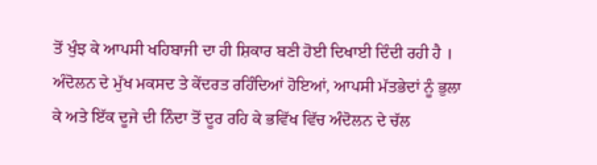ਤੋਂ ਖੁੰਝ ਕੇ ਆਪਸੀ ਖਹਿਬਾਜੀ ਦਾ ਹੀ ਸ਼ਿਕਾਰ ਬਣੀ ਹੋਈ ਦਿਖਾਈ ਦਿੰਦੀ ਰਹੀ ਹੈ । ਅੰਦੋਲਨ ਦੇ ਮੁੱਖ ਮਕਸਦ ਤੇ ਕੇਂਦਰਤ ਰਹਿੰਦਿਆਂ ਹੋਇਆਂ, ਆਪਸੀ ਮੱਤਭੇਦਾਂ ਨੂੰ ਭੁਲਾ ਕੇ ਅਤੇ ਇੱਕ ਦੂਜੇ ਦੀ ਨਿੰਦਾ ਤੋਂ ਦੂਰ ਰਹਿ ਕੇ ਭਵਿੱਖ ਵਿੱਚ ਅੰਦੋਲਨ ਦੇ ਚੱਲ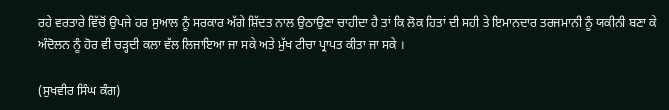ਰਹੇ ਵਰਤਾਰੇ ਵਿੱਚੋਂ ਉਪਜੇ ਹਰ ਸੁਆਲ ਨੂੰ ਸਰਕਾਰ ਅੱਗੇ ਸ਼ਿੱਦਤ ਨਾਲ ਉਠਾਉਣਾ ਚਾਹੀਦਾ ਹੈ ਤਾਂ ਕਿ ਲੋਕ ਹਿਤਾਂ ਦੀ ਸਹੀ ਤੇ ਇਮਾਨਦਾਰ ਤਰਜਮਾਨੀ ਨੂੰ ਯਕੀਨੀ ਬਣਾ ਕੇ ਅੰਦੋਲਨ ਨੂੰ ਹੋਰ ਵੀ ਚੜ੍ਹਦੀ ਕਲਾ ਵੱਲ ਲਿਜਾਇਆ ਜਾ ਸਕੇ ਅਤੇ ਮੁੱਖ ਟੀਚਾ ਪ੍ਰਾਪਤ ਕੀਤਾ ਜਾ ਸਕੇ ।

(ਸੁਖਵੀਰ ਸਿੰਘ ਕੰਗ)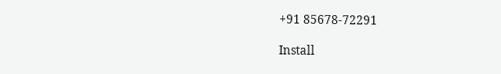+91 85678-72291

Install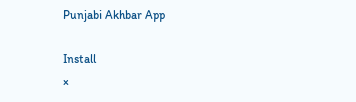Punjabi Akhbar App

Install
×